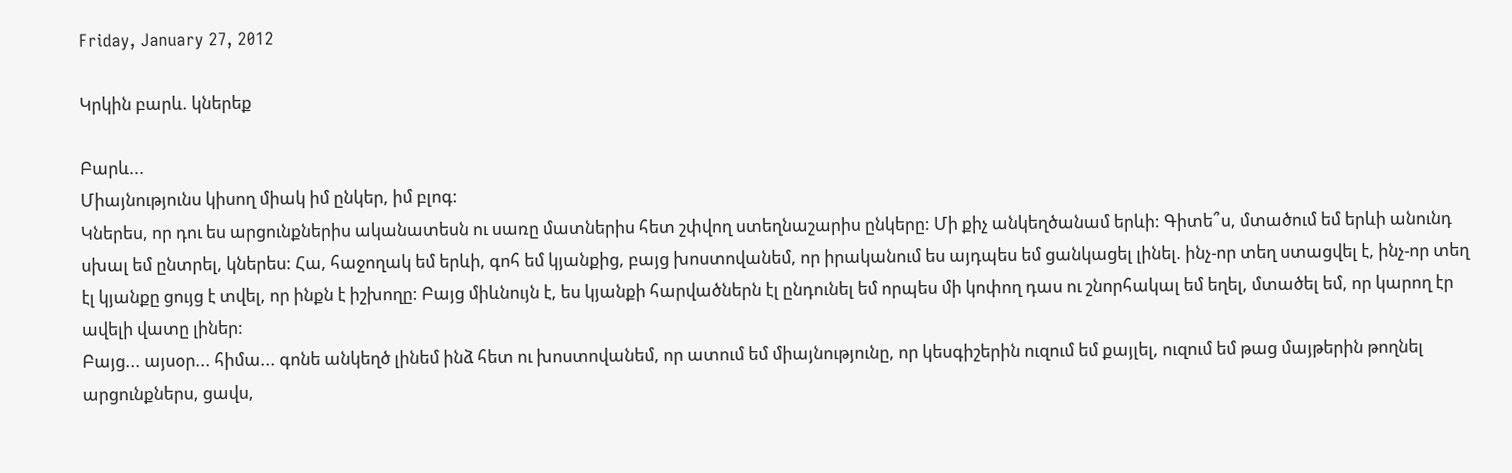Friday, January 27, 2012

Կրկին բարև. կներեք

Բարև...
Միայնությունս կիսող միակ իմ ընկեր, իմ բլոգ:
Կներես, որ դու ես արցունքներիս ականատեսն ու սառը մատներիս հետ շփվող ստեղնաշարիս ընկերը: Մի քիչ անկեղծանամ երևի: Գիտե՞ս, մտածում եմ երևի անունդ սխալ եմ ընտրել, կներես: Հա, հաջողակ եմ երևի, գոհ եմ կյանքից, բայց խոստովանեմ, որ իրականում ես այդպես եմ ցանկացել լինել. ինչ-որ տեղ ստացվել է, ինչ-որ տեղ էլ կյանքը ցույց է տվել, որ ինքն է իշխողը: Բայց միևնույն է, ես կյանքի հարվածներն էլ ընդունել եմ որպես մի կոփող դաս ու շնորհակալ եմ եղել, մտածել եմ, որ կարող էր ավելի վատը լիներ:
Բայց... այսօր... հիմա... գոնե անկեղծ լինեմ ինձ հետ ու խոստովանեմ, որ ատում եմ միայնությունը, որ կեսգիշերին ուզում եմ քայլել, ուզում եմ թաց մայթերին թողնել արցունքներս, ցավս,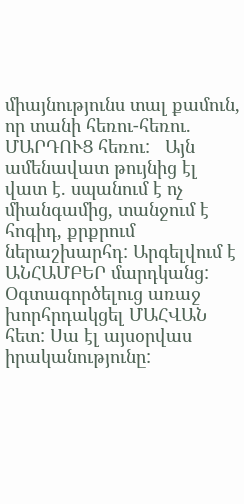միայնությունս տալ քամուն, որ տանի հեռու-հեռու. ՄԱՐԴՈՒՑ հեռու:   Այն ամենավատ թույնից էլ վատ է. սպանում է ոչ միանգամից, տանջում է հոգիդ, քրքրում ներաշխարհդ: Արգելվում է ԱՆՀԱՄԲԵՐ մարդկանց: Օգտագործելուց առաջ խորհրդակցել ՄԱՀՎԱՆ հետ: Սա էլ այսօրվաս իրականությունը: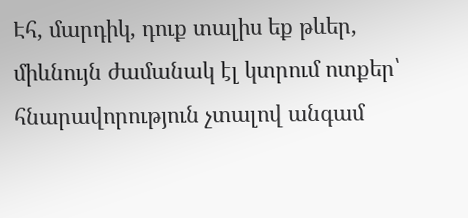Էհ, մարդիկ, դուք տալիս եք թևեր, միևնույն ժամանակ էլ կտրում ոտքեր՝ հնարավորություն չտալով անգամ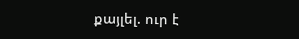քայլել. ուր է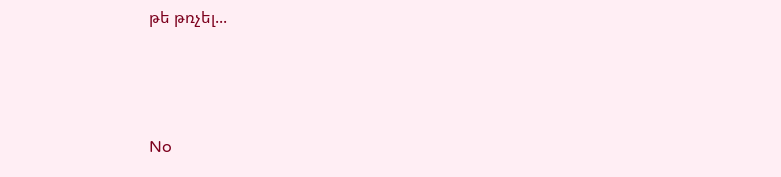թե թռչել...



No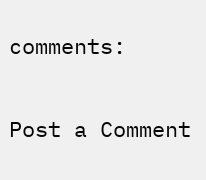comments:

Post a Comment